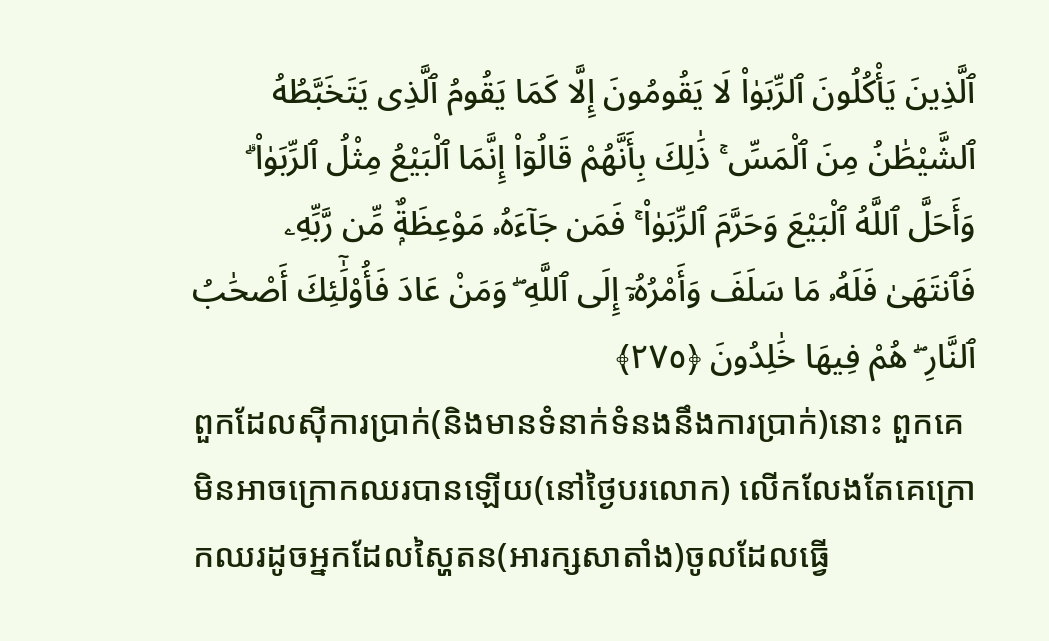ٱلَّذِينَ يَأْكُلُونَ ٱلرِّبَوٰا۟ لَا يَقُومُونَ إِلَّا كَمَا يَقُومُ ٱلَّذِى يَتَخَبَّطُهُ ٱلشَّيْطَٰنُ مِنَ ٱلْمَسِّ ۚ ذَٰلِكَ بِأَنَّهُمْ قَالُوٓا۟ إِنَّمَا ٱلْبَيْعُ مِثْلُ ٱلرِّبَوٰا۟ ۗ وَأَحَلَّ ٱللَّهُ ٱلْبَيْعَ وَحَرَّمَ ٱلرِّبَوٰا۟ ۚ فَمَن جَآءَهُۥ مَوْعِظَةٌۭ مِّن رَّبِّهِۦ فَٱنتَهَىٰ فَلَهُۥ مَا سَلَفَ وَأَمْرُهُۥٓ إِلَى ٱللَّهِ ۖ وَمَنْ عَادَ فَأُو۟لَٰٓئِكَ أَصْحَٰبُ ٱلنَّارِ ۖ هُمْ فِيهَا خَٰلِدُونَ ﴿٢٧٥﴾
ពួកដែលស៊ីការប្រាក់(និងមានទំនាក់ទំនងនឹងការប្រាក់)នោះ ពួកគេមិនអាចក្រោកឈរបានឡើយ(នៅថ្ងៃបរលោក) លើកលែងតែគេក្រោកឈរដូចអ្នកដែលស្ហៃតន(អារក្សសាតាំង)ចូលដែលធ្វើ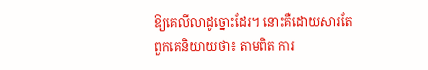ឱ្យគេលីលាដូច្នោះដែរ។ នោះគឺដោយសារតែពួកគេនិយាយថា៖ តាមពិត ការ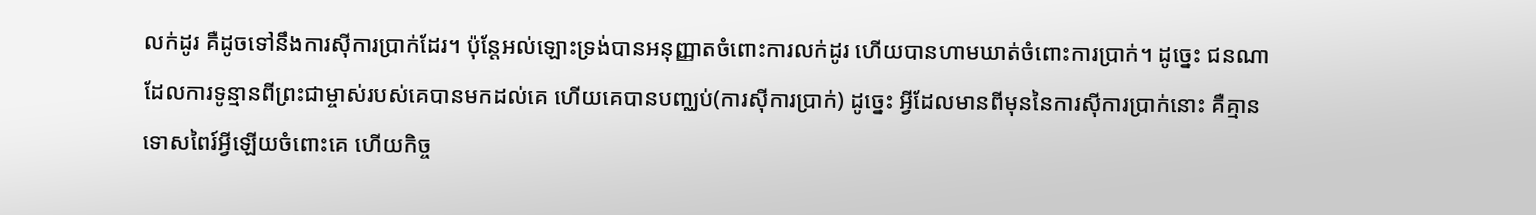លក់ដូរ គឺដូចទៅនឹងការសុីការប្រាក់ដែរ។ ប៉ុន្តែអល់ឡោះទ្រង់បានអនុញ្ញាតចំពោះការលក់ដូរ ហើយបានហាមឃាត់ចំពោះការប្រាក់។ ដូច្នេះ ជនណាដែលការទូន្មានពីព្រះជាម្ចាស់របស់គេបានមកដល់គេ ហើយគេបានបញ្ឈប់(ការសុីការប្រាក់) ដូចេ្នះ អ្វីដែលមានពីមុននៃការសុីការប្រាក់នោះ គឺគ្មានទោសពៃរ៍អ្វីឡើយចំពោះគេ ហើយកិច្ច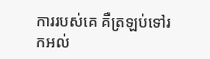ការរបស់គេ គឺត្រឡប់ទៅរកអល់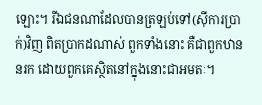ឡោះ។ រីឯជនណាដែលបានត្រឡប់ទៅ(ស៊ីការប្រាក់)វិញ ពិតប្រាកដណាស់ ពួកទាំងនោះ គឺជាពួកឋាននរក ដោយពួកគេស្ថិតនៅក្នុងនោះជាអមតៈ។